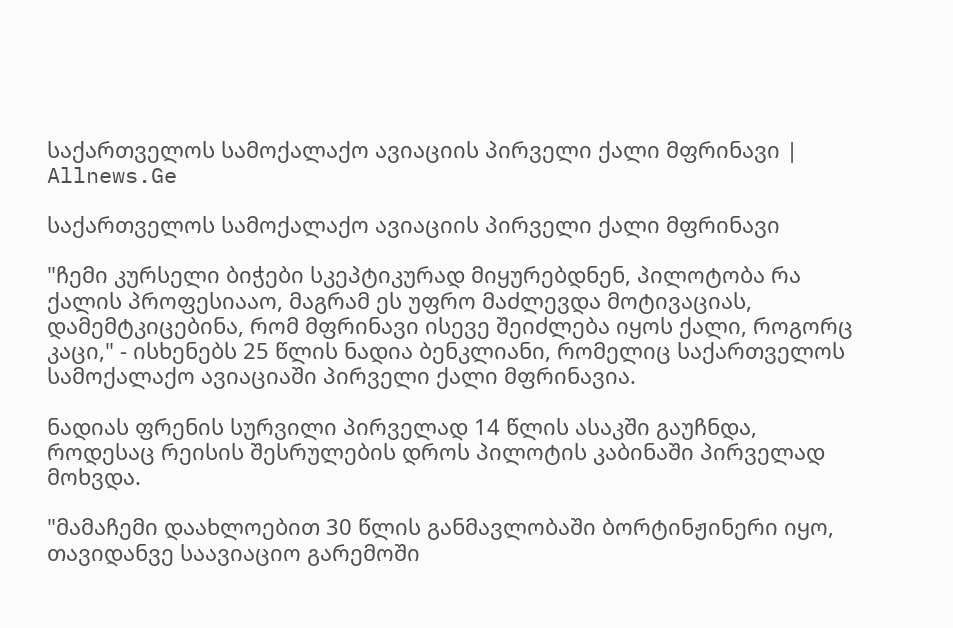საქართველოს სამოქალაქო ავიაციის პირველი ქალი მფრინავი | Allnews.Ge

საქართველოს სამოქალაქო ავიაციის პირველი ქალი მფრინავი

"ჩემი კურსელი ბიჭები სკეპტიკურად მიყურებდნენ, პილოტობა რა ქალის პროფესიააო, მაგრამ ეს უფრო მაძლევდა მოტივაციას, დამემტკიცებინა, რომ მფრინავი ისევე შეიძლება იყოს ქალი, როგორც კაცი," - ისხენებს 25 წლის ნადია ბენკლიანი, რომელიც საქართველოს სამოქალაქო ავიაციაში პირველი ქალი მფრინავია.

ნადიას ფრენის სურვილი პირველად 14 წლის ასაკში გაუჩნდა, როდესაც რეისის შესრულების დროს პილოტის კაბინაში პირველად მოხვდა.

"მამაჩემი დაახლოებით 30 წლის განმავლობაში ბორტინჟინერი იყო, თავიდანვე საავიაციო გარემოში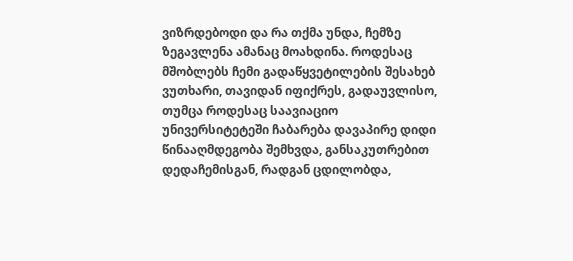ვიზრდებოდი და რა თქმა უნდა, ჩემზე ზეგავლენა ამანაც მოახდინა. როდესაც მშობლებს ჩემი გადაწყვეტილების შესახებ ვუთხარი, თავიდან იფიქრეს, გადაუვლისო, თუმცა როდესაც საავიაციო უნივერსიტეტეში ჩაბარება დავაპირე დიდი წინააღმდეგობა შემხვდა, განსაკუთრებით დედაჩემისგან, რადგან ცდილობდა,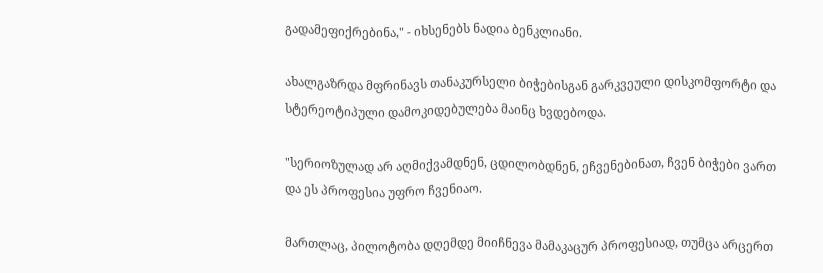გადამეფიქრებინა," - იხსენებს ნადია ბენკლიანი.

ახალგაზრდა მფრინავს თანაკურსელი ბიჭებისგან გარკვეული დისკომფორტი და სტერეოტიპული დამოკიდებულება მაინც ხვდებოდა.

"სერიოზულად არ აღმიქვამდნენ, ცდილობდნენ, ეჩვენებინათ, ჩვენ ბიჭები ვართ და ეს პროფესია უფრო ჩვენიაო.

მართლაც, პილოტობა დღემდე მიიჩნევა მამაკაცურ პროფესიად, თუმცა არცერთ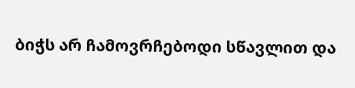ბიჭს არ ჩამოვრჩებოდი სწავლით და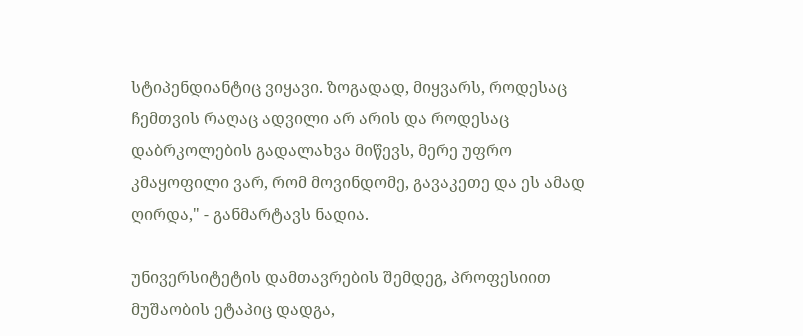სტიპენდიანტიც ვიყავი. ზოგადად, მიყვარს, როდესაც ჩემთვის რაღაც ადვილი არ არის და როდესაც დაბრკოლების გადალახვა მიწევს, მერე უფრო კმაყოფილი ვარ, რომ მოვინდომე, გავაკეთე და ეს ამად ღირდა," - განმარტავს ნადია.

უნივერსიტეტის დამთავრების შემდეგ, პროფესიით მუშაობის ეტაპიც დადგა,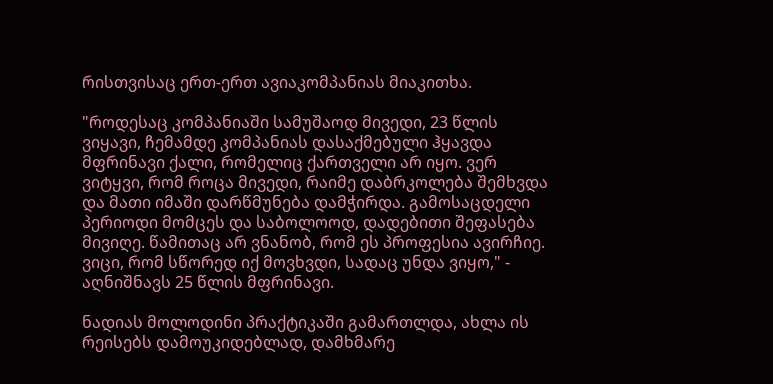რისთვისაც ერთ-ერთ ავიაკომპანიას მიაკითხა.

"როდესაც კომპანიაში სამუშაოდ მივედი, 23 წლის ვიყავი, ჩემამდე კომპანიას დასაქმებული ჰყავდა მფრინავი ქალი, რომელიც ქართველი არ იყო. ვერ ვიტყვი, რომ როცა მივედი, რაიმე დაბრკოლება შემხვდა და მათი იმაში დარწმუნება დამჭირდა. გამოსაცდელი პერიოდი მომცეს და საბოლოოდ, დადებითი შეფასება მივიღე. წამითაც არ ვნანობ, რომ ეს პროფესია ავირჩიე. ვიცი, რომ სწორედ იქ მოვხვდი, სადაც უნდა ვიყო," - აღნიშნავს 25 წლის მფრინავი.

ნადიას მოლოდინი პრაქტიკაში გამართლდა, ახლა ის რეისებს დამოუკიდებლად, დამხმარე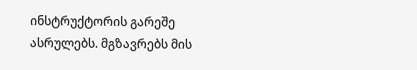ინსტრუქტორის გარეშე ასრულებს. მგზავრებს მის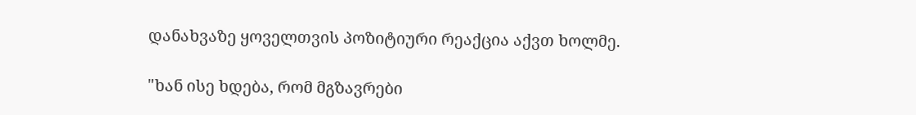დანახვაზე ყოველთვის პოზიტიური რეაქცია აქვთ ხოლმე.

"ხან ისე ხდება, რომ მგზავრები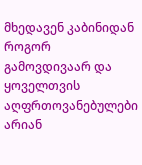მხედავენ კაბინიდან როგორ გამოვდივაარ და ყოველთვის აღფრთოვანებულები არიან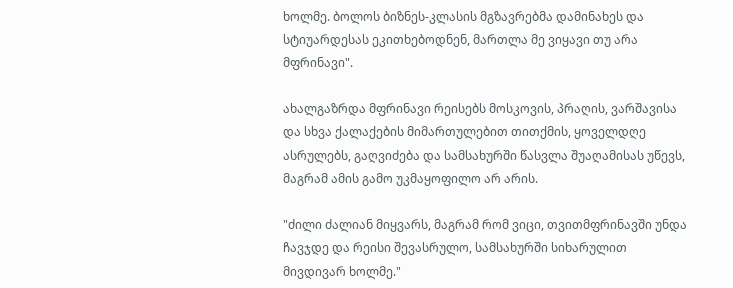ხოლმე. ბოლოს ბიზნეს-კლასის მგზავრებმა დამინახეს და სტიუარდესას ეკითხებოდნენ, მართლა მე ვიყავი თუ არა მფრინავი".

ახალგაზრდა მფრინავი რეისებს მოსკოვის, პრაღის, ვარშავისა და სხვა ქალაქების მიმართულებით თითქმის, ყოველდღე ასრულებს, გაღვიძება და სამსახურში წასვლა შუაღამისას უწევს, მაგრამ ამის გამო უკმაყოფილო არ არის.

"ძილი ძალიან მიყვარს, მაგრამ რომ ვიცი, თვითმფრინავში უნდა ჩავჯდე და რეისი შევასრულო, სამსახურში სიხარულით მივდივარ ხოლმე."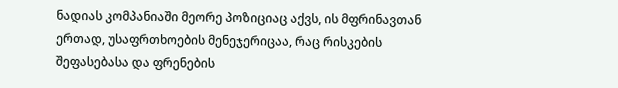ნადიას კომპანიაში მეორე პოზიციაც აქვს, ის მფრინავთან ერთად, უსაფრთხოების მენეჯერიცაა, რაც რისკების შეფასებასა და ფრენების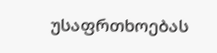უსაფრთხოებას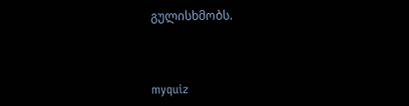გულისხმობს.



myquiz